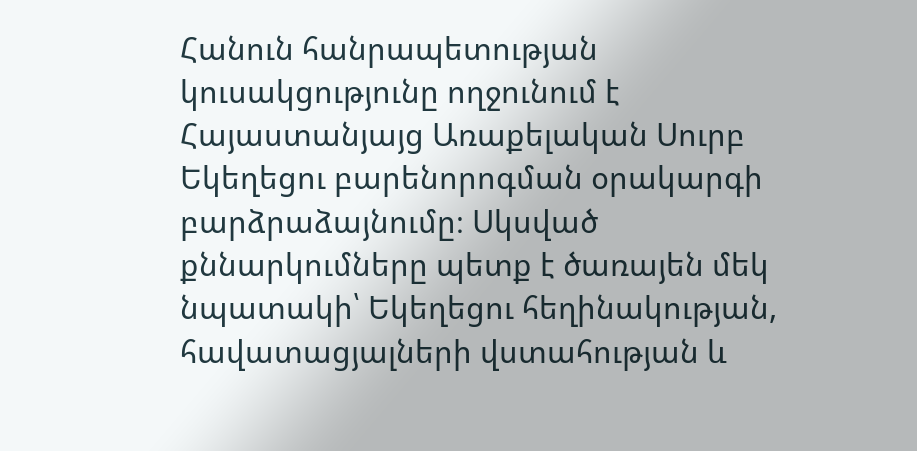Հանուն հանրապետության կուսակցությունը ողջունում է Հայաստանյայց Առաքելական Սուրբ Եկեղեցու բարենորոգման օրակարգի բարձրաձայնումը։ Սկսված քննարկումները պետք է ծառայեն մեկ նպատակի՝ Եկեղեցու հեղինակության, հավատացյալների վստահության և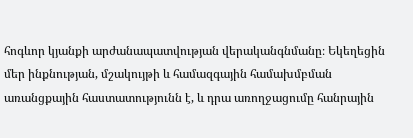հոգևոր կյանքի արժանապատվության վերականգնմանը։ Եկեղեցին մեր ինքնության, մշակույթի և համազգային համախմբման առանցքային հաստատությունն է, և դրա առողջացումը հանրային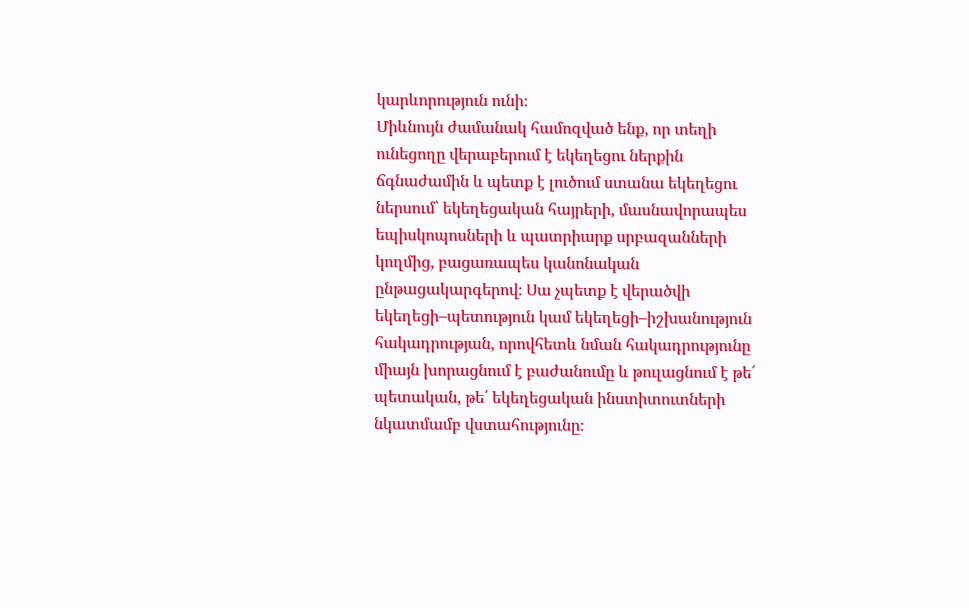կարևորություն ունի։
Միևնույն ժամանակ համոզված ենք, որ տեղի ունեցողը վերաբերում է եկեղեցու ներքին ճգնաժամին և պետք է լուծում ստանա եկեղեցու ներսում՝ եկեղեցական հայրերի, մասնավորապես եպիսկոպոսների և պատրիարք սրբազանների կողմից, բացառապես կանոնական ընթացակարգերով։ Սա չպետք է վերածվի եկեղեցի–պետություն կամ եկեղեցի–իշխանություն հակադրության, որովհետև նման հակադրությունը միայն խորացնում է բաժանումը և թուլացնում է թե՛ պետական, թե՛ եկեղեցական ինստիտուտների նկատմամբ վստահությունը։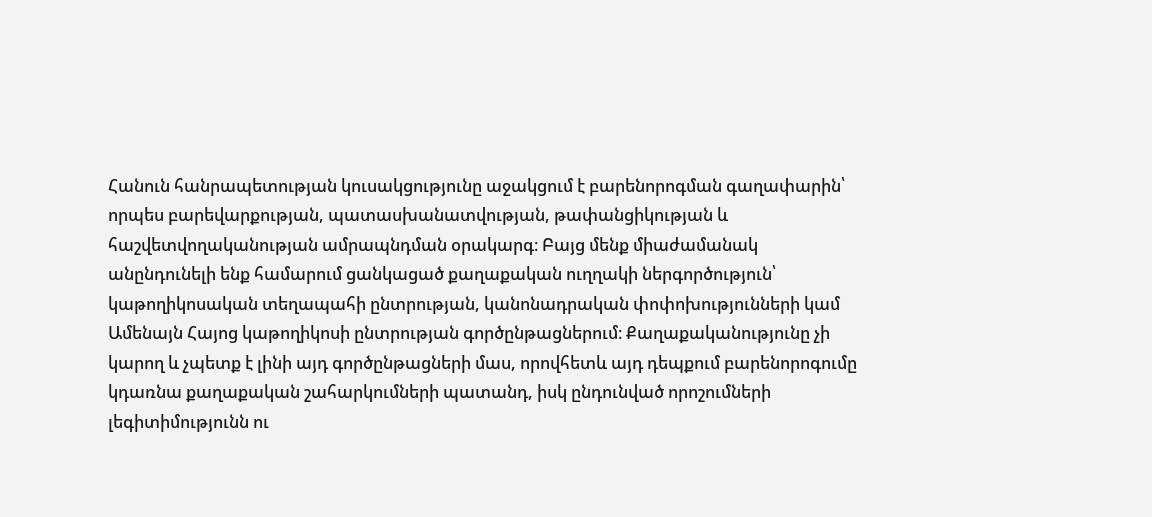Հանուն հանրապետության կուսակցությունը աջակցում է բարենորոգման գաղափարին՝ որպես բարեվարքության, պատասխանատվության, թափանցիկության և հաշվետվողականության ամրապնդման օրակարգ։ Բայց մենք միաժամանակ անընդունելի ենք համարում ցանկացած քաղաքական ուղղակի ներգործություն՝ կաթողիկոսական տեղապահի ընտրության, կանոնադրական փոփոխությունների կամ Ամենայն Հայոց կաթողիկոսի ընտրության գործընթացներում։ Քաղաքականությունը չի կարող և չպետք է լինի այդ գործընթացների մաս, որովհետև այդ դեպքում բարենորոգումը կդառնա քաղաքական շահարկումների պատանդ, իսկ ընդունված որոշումների լեգիտիմությունն ու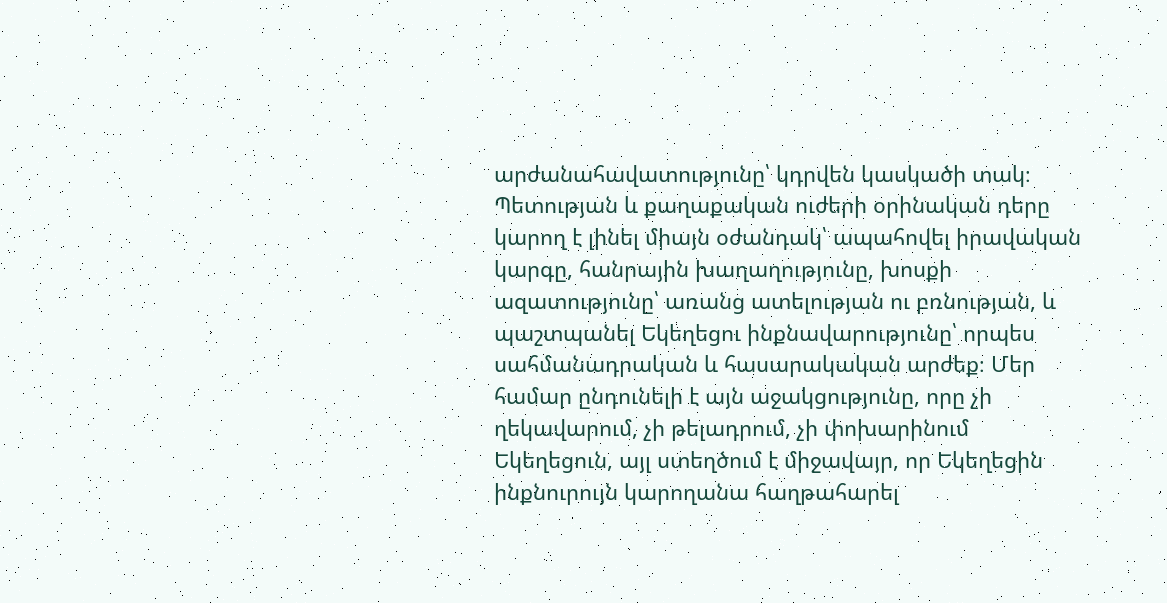արժանահավատությունը՝ կդրվեն կասկածի տակ։
Պետության և քաղաքական ուժերի օրինական դերը կարող է լինել միայն օժանդակ՝ ապահովել իրավական կարգը, հանրային խաղաղությունը, խոսքի ազատությունը՝ առանց ատելության ու բռնության, և պաշտպանել Եկեղեցու ինքնավարությունը՝ որպես սահմանադրական և հասարակական արժեք։ Մեր համար ընդունելի է այն աջակցությունը, որը չի ղեկավարում, չի թելադրում, չի փոխարինում Եկեղեցուն, այլ ստեղծում է միջավայր, որ Եկեղեցին ինքնուրույն կարողանա հաղթահարել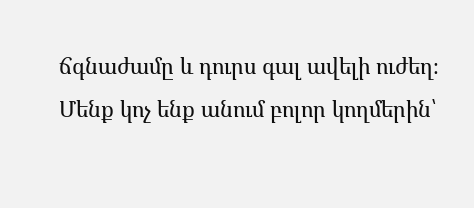ճգնաժամը և դուրս գալ ավելի ուժեղ։
Մենք կոչ ենք անում բոլոր կողմերին՝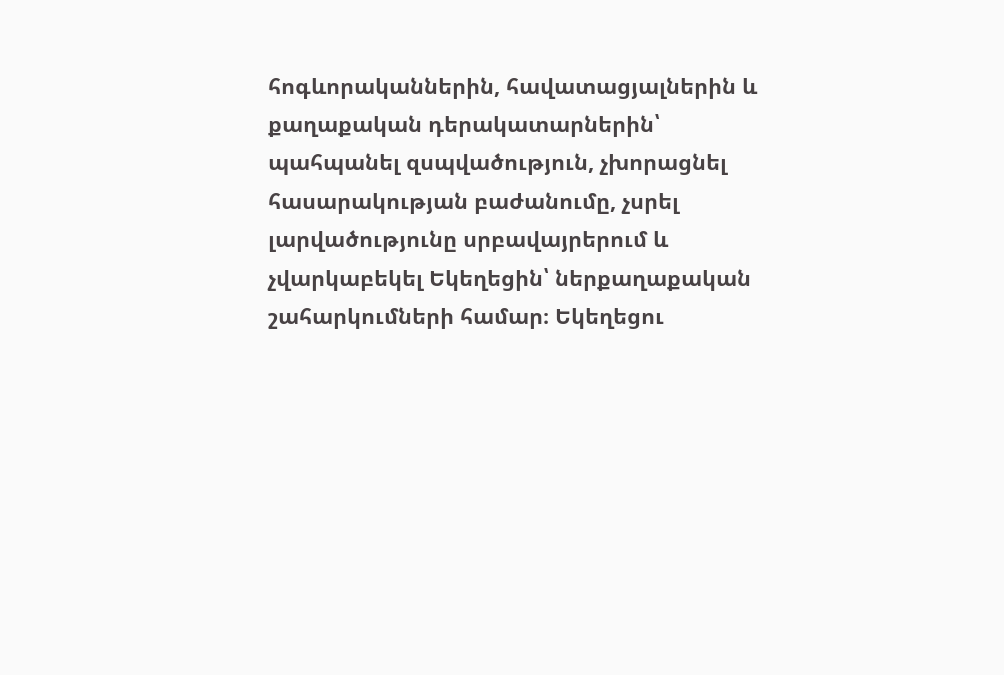հոգևորականներին, հավատացյալներին և քաղաքական դերակատարներին՝ պահպանել զսպվածություն, չխորացնել հասարակության բաժանումը, չսրել լարվածությունը սրբավայրերում և չվարկաբեկել Եկեղեցին՝ ներքաղաքական շահարկումների համար։ Եկեղեցու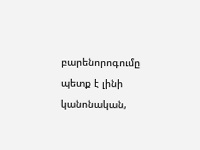բարենորոգումը պետք է լինի կանոնական,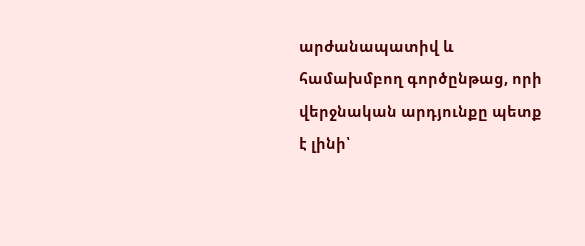արժանապատիվ և համախմբող գործընթաց, որի վերջնական արդյունքը պետք է լինի՝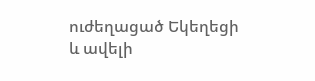ուժեղացած Եկեղեցի և ավելի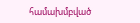համախմբված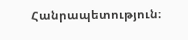Հանրապետություն։